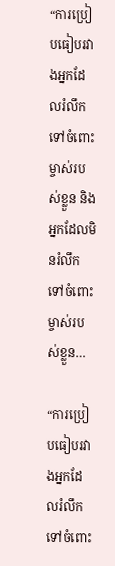“ការប្រៀបធៀបរវាងអ្នកដែលរំលឹកទៅចំពោះម្ចាស់របស់ខ្លួន និងអ្នកដែលមិនរំលឹកទៅចំពោះម្ចាស់របស់ខ្លួន…

“ការប្រៀបធៀបរវាងអ្នកដែលរំលឹកទៅចំពោះ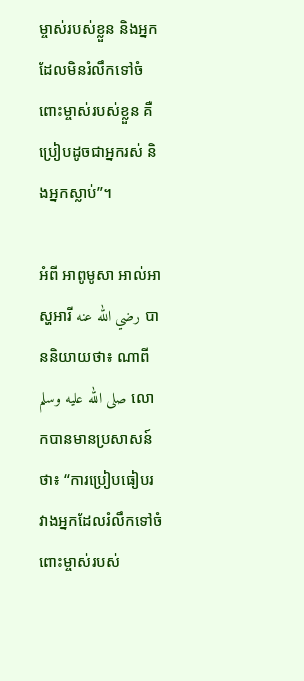ម្ចាស់របស់ខ្លួន និងអ្នកដែលមិនរំលឹកទៅចំពោះម្ចាស់របស់ខ្លួន គឺប្រៀបដូចជាអ្នករស់ និងអ្នកស្លាប់”។

អំពី អាពូមូសា អាល់អាស្ហអារី رضي الله عنه បាននិយាយថា៖ ណាពី صلى الله عليه وسلم លោកបានមានប្រសាសន៍ថា៖ “ការប្រៀបធៀបរវាងអ្នកដែលរំលឹកទៅចំពោះម្ចាស់របស់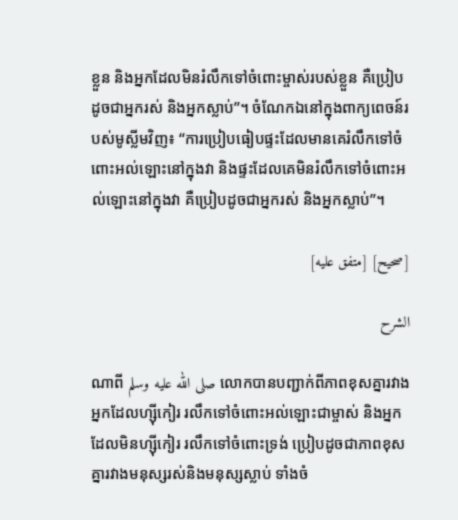ខ្លួន និងអ្នកដែលមិនរំលឹកទៅចំពោះម្ចាស់របស់ខ្លួន គឺប្រៀបដូចជាអ្នករស់ និងអ្នកស្លាប់”។ ចំណែកឯនៅក្នុងពាក្យពេចន៍របស់មូស្លីមវិញ៖ “ការប្រៀបធៀបផ្ទះដែលមានគេរំលឹកទៅចំពោះអល់ឡោះនៅក្នុងវា និងផ្ទះដែលគេមិនរំលឹកទៅចំពោះអល់ឡោះនៅក្នុងវា គឺប្រៀបដូចជាអ្នករស់ និងអ្នកស្លាប់”។

[صحيح] [متفق عليه]

الشرح

ណាពី صلى الله عليه وسلم លោកបានបញ្ជាក់ពីភាពខុសគ្នារវាងអ្នកដែលហ្ស៊ីកៀរ រលឹកទៅចំពោះអល់ឡោះជាម្ចាស់ និងអ្នកដែលមិនហ្ស៊ីកៀរ រលឹកទៅចំពោះទ្រង់ ប្រៀបដូចជាភាពខុសគ្នារវាងមនុស្សរស់និងមនុស្សស្លាប់ ទាំងចំ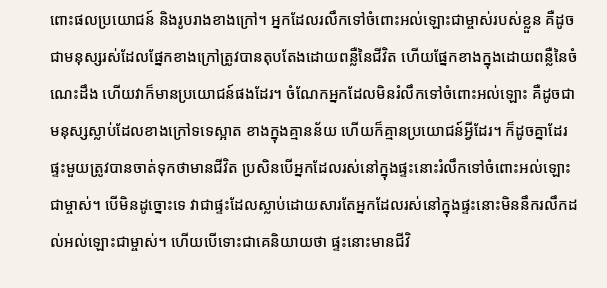ពោះផលប្រយោជន៍ និងរូបរាងខាងក្រៅ។ អ្នកដែលរលឹកទៅចំពោះអល់ឡោះជាម្ចាស់របស់ខ្លួន គឺដូចជាមនុស្សរស់ដែលផ្នែកខាងក្រៅត្រូវបានតុបតែងដោយពន្លឺនៃជីវិត ហើយផ្នែកខាងក្នុងដោយពន្លឺនៃចំណេះដឹង ហើយវាក៏មានប្រយោជន៍ផងដែរ។ ចំណែកអ្នកដែលមិនរំលឹកទៅចំពោះអល់ឡោះ គឺដូចជាមនុស្សស្លាប់ដែលខាងក្រៅទទេស្អាត ខាងក្នុងគ្មានន័យ ហើយក៏គ្មានប្រយោជន៍អ្វីដែរ។ ក៏ដូចគ្នាដែរ ផ្ទះមួយត្រូវបានចាត់ទុកថាមានជីវិត ប្រសិនបើអ្នកដែលរស់នៅក្នុងផ្ទះនោះរំលឹកទៅចំពោះអល់ឡោះជាម្ចាស់។ បើមិនដូច្នោះទេ វាជាផ្ទះដែលស្លាប់ដោយសារតែអ្នកដែលរស់នៅក្នុងផ្ទះនោះមិននឹករលឹកដល់អល់ឡោះជាម្ចាស់។ ហើយបើទោះជាគេនិយាយថា ផ្ទះនោះមានជីវិ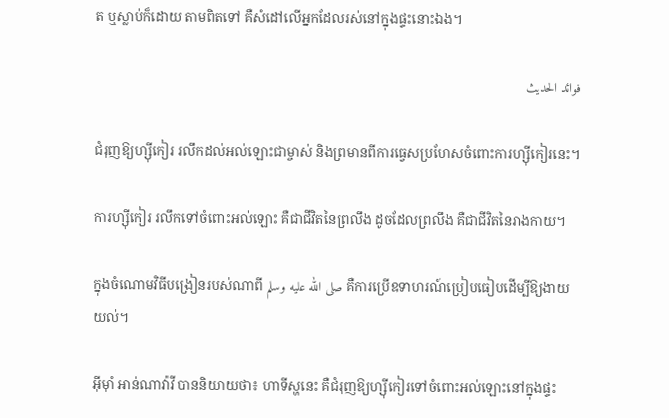ត ឬស្លាប់ក៏ដោយ តាមពិតទៅ គឺសំដៅលើអ្នកដែលរស់នៅក្នុងផ្ទះនោះឯង។

فوائد الحديث

ជំរុញឱ្យហ្ស៊ីកៀរ រលឹកដល់អល់ឡោះជាម្ចាស់ និងព្រមានពីការធ្វេសប្រហែសចំពោះការហ្ស៊ីកៀរនេះ។

ការហ្ស៊ីកៀរ រលឹកទៅចំពោះអល់ឡោះ គឺជាជីវិតនៃព្រលឹង ដូចដែលព្រលឹង គឺជាជីវិតនៃរាងកាយ។

ក្នុងចំណោមវិធីបង្រៀនរបស់ណាពី صلى الله عليه وسلم គឺការប្រើឧទាហរណ៍ប្រៀបធៀបដើម្បីឱ្យងាយយល់។

អ៊ីម៉ាំ អាន់ណាវ៉ាវី បាននិយាយថា៖ ហាទីស្ហនេះ គឺជំរុញឱ្យហ្ស៊ីកៀរទៅចំពោះអល់ឡោះនៅក្នុងផ្ទះ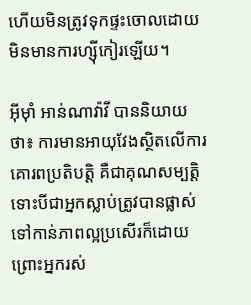ហើយមិនត្រូវទុកផ្ទះចោលដោយមិនមានការហ្ស៊ីកៀរឡើយ។

អ៊ីម៉ាំ អាន់ណាវ៉ាវី បាននិយាយថា៖ ការមានអាយុវែងស្ថិតលើការគោរពប្រតិបត្តិ គឺជាគុណសម្បត្តិ ទោះបីជាអ្នកស្លាប់ត្រូវបានផ្លាស់ទៅកាន់ភាពល្អប្រសើរក៏ដោយ ព្រោះអ្នករស់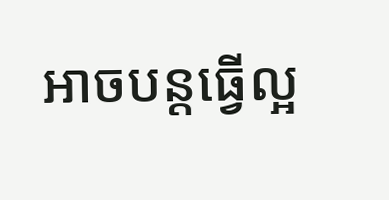អាចបន្តធ្វើល្អ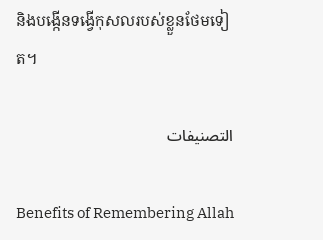និងបង្កើនទង្វើកុសលរបស់ខ្លួនថែមទៀត។

التصنيفات

Benefits of Remembering Allah